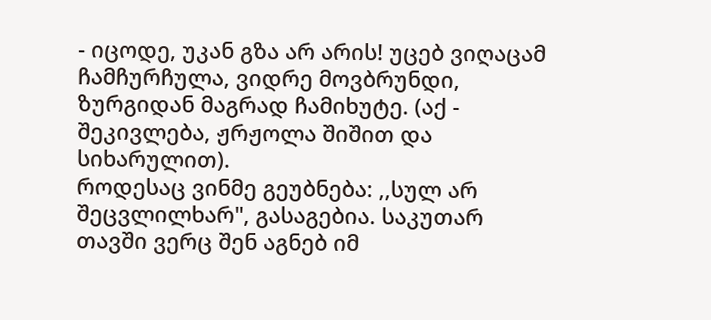- იცოდე, უკან გზა არ არის! უცებ ვიღაცამ ჩამჩურჩულა, ვიდრე მოვბრუნდი, ზურგიდან მაგრად ჩამიხუტე. (აქ - შეკივლება, ჟრჟოლა შიშით და სიხარულით).
როდესაც ვინმე გეუბნება: ,,სულ არ შეცვლილხარ", გასაგებია. საკუთარ თავში ვერც შენ აგნებ იმ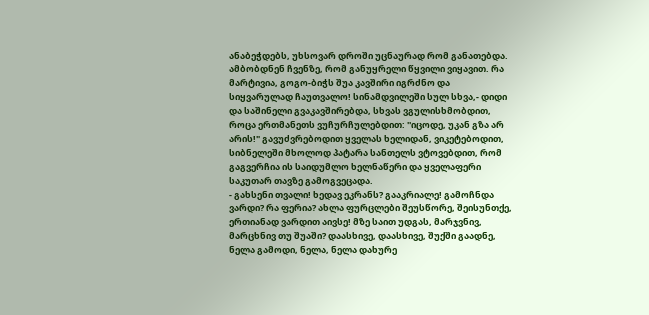ანაბეჭდებს, უხსოვარ დროში უცნაურად რომ განათებდა.
ამბობდნენ ჩვენზე, რომ განუყრელი წყვილი ვიყავით. რა მარტივია, გოგო-ბიჭს შუა კავშირი იგრძნო და სიყვარულად ჩაუთვალო! სინამდვილეში სულ სხვა,- დიდი და საშინელი გვაკავშირებდა, სხვას ვგულისხმობდით, როცა ერთმანეთს ვუჩურჩულებდით: ''იცოდე, უკან გზა არ არის!" გავუძვრებოდით ყველას ხელიდან, ვიკეტებოდით, სიბნელეში მხოლოდ პატარა სანთელს ვტოვებდით, რომ გაგვერჩია ის საიდუმლო ხელნაწერი და ყველაფერი საკუთარ თავზე გამოგვეცადა.
- გახსენი თვალი! ხედავ ეკრანს? გააკრიალე! გამოჩნდა ვარდი? რა ფერია? ახლა ფურცლები შეუსწორე, შეისუნთქე, ერთიანად ვარდით აივსე! მზე საით უდგას, მარჯვნივ, მარცხნივ თუ შუაში? დაასხივე, დაასხივე, შუქში გაადნე, ნელა გამოდი, ნელა, ნელა დახურე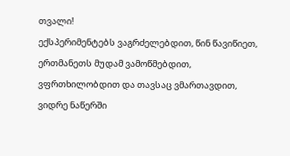თვალი!
ექსპერიმენტებს ვაგრძელებდით, წინ წავიწიეთ, ერთმანეთს მუდამ ვამოწმებდით, ვფრთხილობდით და თავსაც ვმართავდით, ვიდრე ნაწერში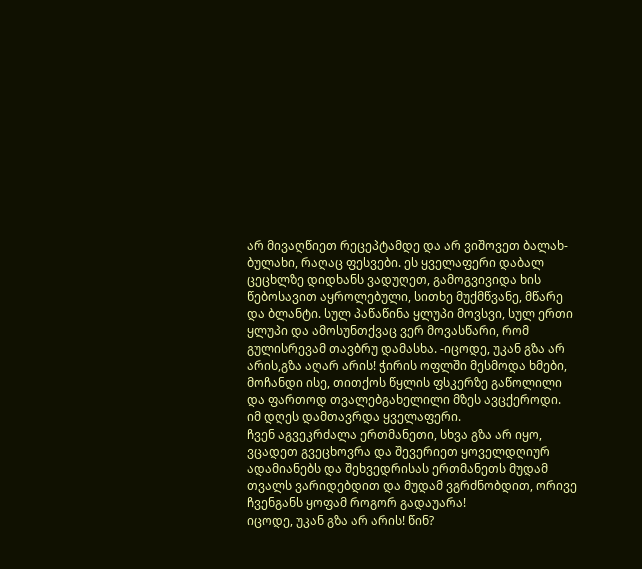არ მივაღწიეთ რეცეპტამდე და არ ვიშოვეთ ბალახ-ბულახი, რაღაც ფესვები. ეს ყველაფერი დაბალ ცეცხლზე დიდხანს ვადუღეთ, გამოგვივიდა ხის წებოსავით აყროლებული, სითხე მუქმწვანე, მწარე და ბლანტი. სულ პაწაწინა ყლუპი მოვსვი, სულ ერთი ყლუპი და ამოსუნთქვაც ვერ მოვასწარი, რომ გულისრევამ თავბრუ დამასხა. -იცოდე, უკან გზა არ არის,გზა აღარ არის! ჭირის ოფლში მესმოდა ხმები, მოჩანდი ისე, თითქოს წყლის ფსკერზე გაწოლილი და ფართოდ თვალებგახელილი მზეს ავცქეროდი.
იმ დღეს დამთავრდა ყველაფერი.
ჩვენ აგვეკრძალა ერთმანეთი, სხვა გზა არ იყო, ვცადეთ გვეცხოვრა და შევერიეთ ყოველდღიურ ადამიანებს და შეხვედრისას ერთმანეთს მუდამ თვალს ვარიდებდით და მუდამ ვგრძნობდით, ორივე ჩვენგანს ყოფამ როგორ გადაუარა!
იცოდე, უკან გზა არ არის! წინ?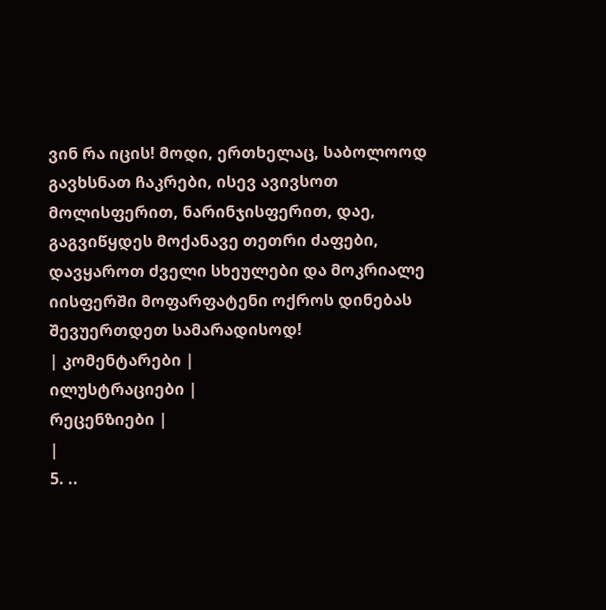ვინ რა იცის! მოდი, ერთხელაც, საბოლოოდ გავხსნათ ჩაკრები, ისევ ავივსოთ მოლისფერით, ნარინჯისფერით, დაე, გაგვიწყდეს მოქანავე თეთრი ძაფები, დავყაროთ ძველი სხეულები და მოკრიალე იისფერში მოფარფატენი ოქროს დინებას შევუერთდეთ სამარადისოდ!
| კომენტარები |
ილუსტრაციები |
რეცენზიები |
|
5. ..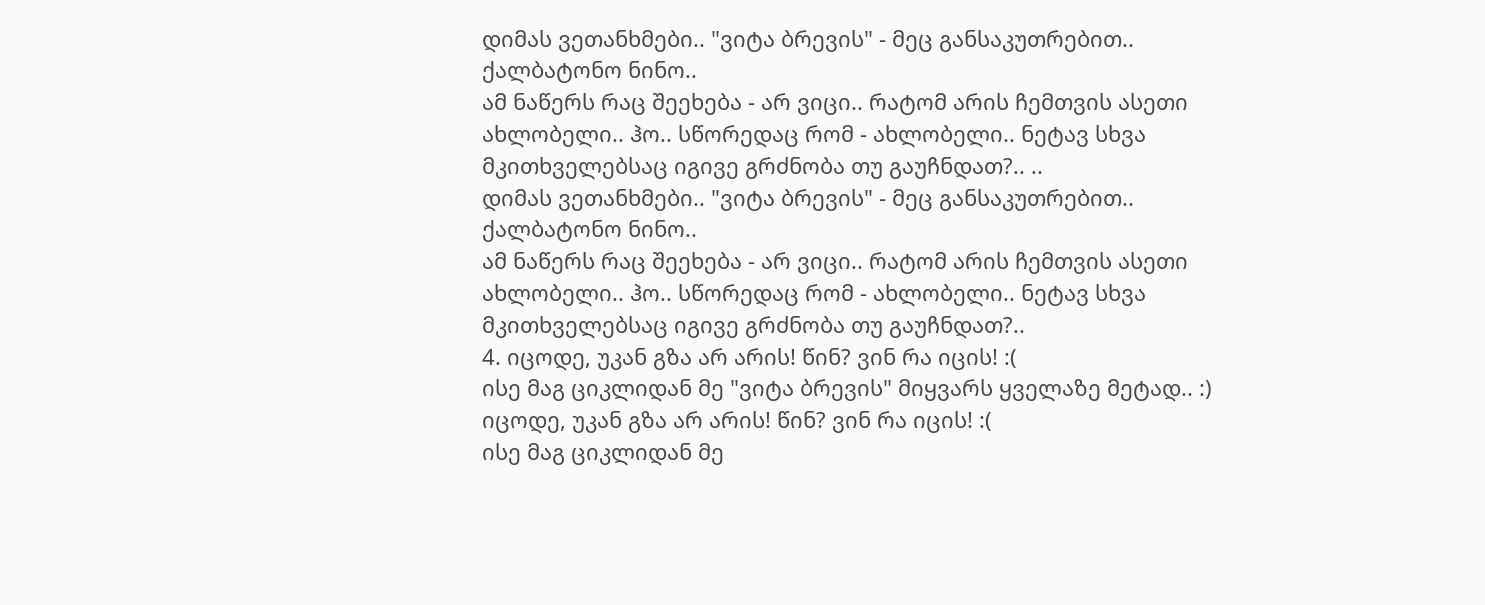დიმას ვეთანხმები.. "ვიტა ბრევის" - მეც განსაკუთრებით.. ქალბატონო ნინო..
ამ ნაწერს რაც შეეხება - არ ვიცი.. რატომ არის ჩემთვის ასეთი ახლობელი.. ჰო.. სწორედაც რომ - ახლობელი.. ნეტავ სხვა მკითხველებსაც იგივე გრძნობა თუ გაუჩნდათ?.. ..
დიმას ვეთანხმები.. "ვიტა ბრევის" - მეც განსაკუთრებით.. ქალბატონო ნინო..
ამ ნაწერს რაც შეეხება - არ ვიცი.. რატომ არის ჩემთვის ასეთი ახლობელი.. ჰო.. სწორედაც რომ - ახლობელი.. ნეტავ სხვა მკითხველებსაც იგივე გრძნობა თუ გაუჩნდათ?..
4. იცოდე, უკან გზა არ არის! წინ? ვინ რა იცის! :(
ისე მაგ ციკლიდან მე "ვიტა ბრევის" მიყვარს ყველაზე მეტად.. :) იცოდე, უკან გზა არ არის! წინ? ვინ რა იცის! :(
ისე მაგ ციკლიდან მე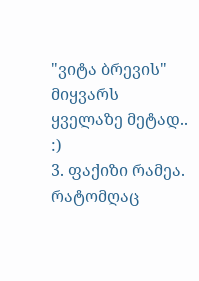"ვიტა ბრევის" მიყვარს ყველაზე მეტად.. :)
3. ფაქიზი რამეა. რატომღაც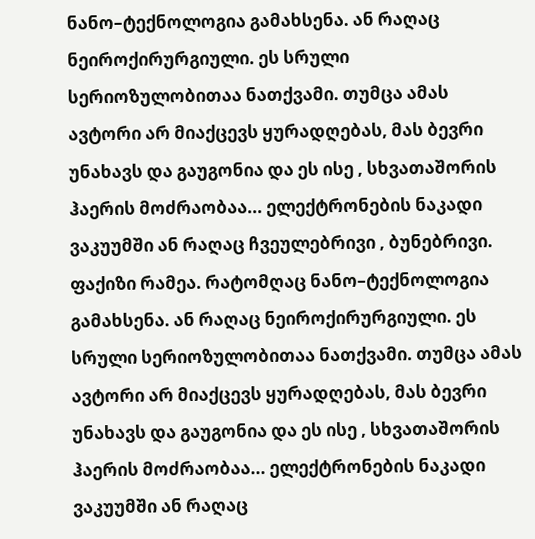ნანო–ტექნოლოგია გამახსენა. ან რაღაც ნეიროქირურგიული. ეს სრული სერიოზულობითაა ნათქვამი. თუმცა ამას ავტორი არ მიაქცევს ყურადღებას, მას ბევრი უნახავს და გაუგონია და ეს ისე , სხვათაშორის ჰაერის მოძრაობაა... ელექტრონების ნაკადი ვაკუუმში ან რაღაც ჩვეულებრივი , ბუნებრივი. ფაქიზი რამეა. რატომღაც ნანო–ტექნოლოგია გამახსენა. ან რაღაც ნეიროქირურგიული. ეს სრული სერიოზულობითაა ნათქვამი. თუმცა ამას ავტორი არ მიაქცევს ყურადღებას, მას ბევრი უნახავს და გაუგონია და ეს ისე , სხვათაშორის ჰაერის მოძრაობაა... ელექტრონების ნაკადი ვაკუუმში ან რაღაც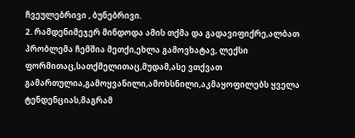ჩვეულებრივი , ბუნებრივი.
2. რამდენიმეჯერ მინდოდა ამის თქმა და გადავიფიქრე,ალბათ პრობლემა ჩემშია მეთქი,ეხლა გამოვხატავ, ლექსი ფორმითაც,სათქმელითაც,მუდამ,ასე ვთქვათ გამართულია,გამოყვანილი,ამოხსნილი,აკმაყოფილებს ყველა ტენდენციას,მაგრამ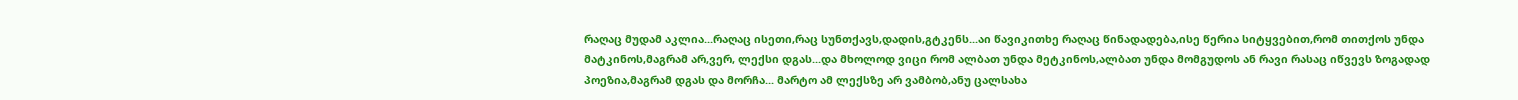რაღაც მუდამ აკლია...რაღაც ისეთი,რაც სუნთქავს,დადის,გტკენს...აი წავიკითხე რაღაც წინადადება,ისე წერია სიტყვებით,რომ თითქოს უნდა მატკინოს,მაგრამ არ,ვერ, ლექსი დგას...და მხოლოდ ვიცი რომ ალბათ უნდა მეტკინოს,ალბათ უნდა მომგუდოს ან რავი რასაც იწვევს ზოგადად პოეზია,მაგრამ დგას და მორჩა... მარტო ამ ლექსზე არ ვამბობ,ანუ ცალსახა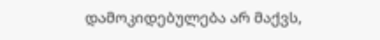დამოკიდებულება არ მაქვს,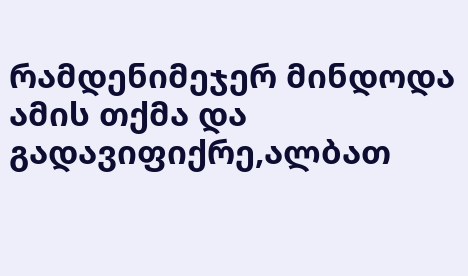რამდენიმეჯერ მინდოდა ამის თქმა და გადავიფიქრე,ალბათ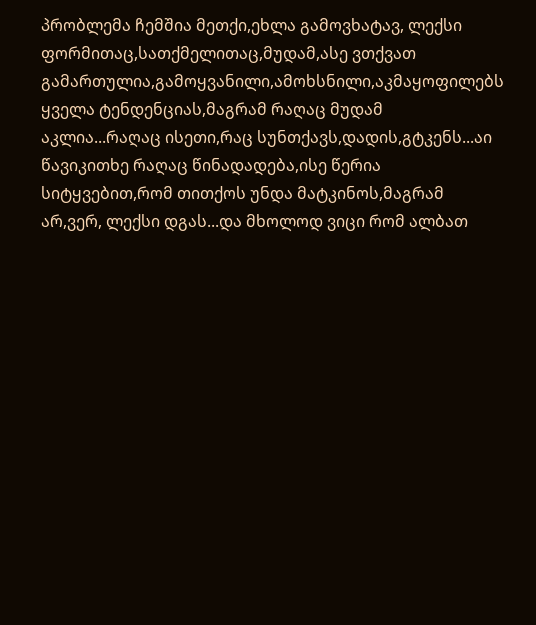პრობლემა ჩემშია მეთქი,ეხლა გამოვხატავ, ლექსი ფორმითაც,სათქმელითაც,მუდამ,ასე ვთქვათ გამართულია,გამოყვანილი,ამოხსნილი,აკმაყოფილებს ყველა ტენდენციას,მაგრამ რაღაც მუდამ აკლია...რაღაც ისეთი,რაც სუნთქავს,დადის,გტკენს...აი წავიკითხე რაღაც წინადადება,ისე წერია სიტყვებით,რომ თითქოს უნდა მატკინოს,მაგრამ არ,ვერ, ლექსი დგას...და მხოლოდ ვიცი რომ ალბათ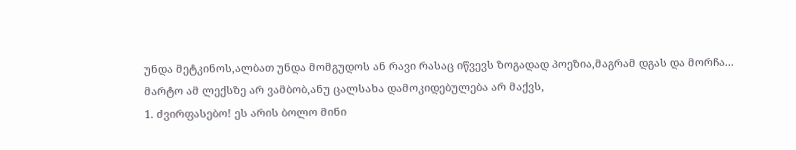უნდა მეტკინოს,ალბათ უნდა მომგუდოს ან რავი რასაც იწვევს ზოგადად პოეზია,მაგრამ დგას და მორჩა... მარტო ამ ლექსზე არ ვამბობ,ანუ ცალსახა დამოკიდებულება არ მაქვს,
1. ძვირფასებო! ეს არის ბოლო მინი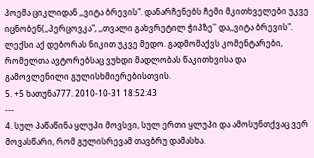პოემა ციკლიდან ,,ვიტა ბრევის". დანარჩენებს ჩემი მკითხველები უკვე იცნობენ(,,პერცოვკა", ,,თვალი გახვრეტილ ჭიპზე'' და,,ვიტა ბრევის". ლექსი აქ დებორას ნიკით უკვე მედო. გადმომაქვს კომენტარები, რომელთა ავტორებსაც ვუხდი მადლობას წაკითხვისა და გამოვლენილი გულისხმიერებისთვის.
5. +5 ხათუნა777. 2010-10-31 18:52:43
---
4. სულ პაწაწინა ყლუპი მოვსვი, სულ ერთი ყლუპი და ამოსუნთქვაც ვერ მოვასწარი, რომ გულისრევამ თავბრუ დამასხა.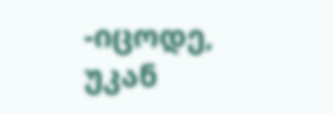-იცოდე, უკან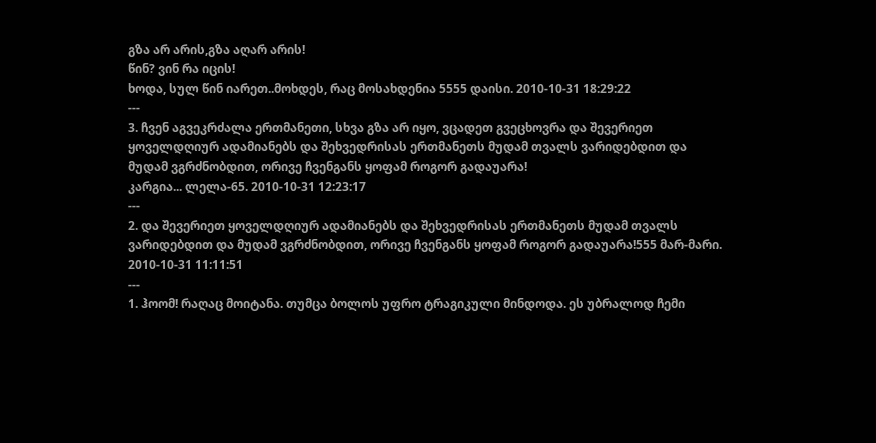გზა არ არის,გზა აღარ არის!
წინ? ვინ რა იცის!
ხოდა, სულ წინ იარეთ..მოხდეს, რაც მოსახდენია 5555 დაისი. 2010-10-31 18:29:22
---
3. ჩვენ აგვეკრძალა ერთმანეთი, სხვა გზა არ იყო, ვცადეთ გვეცხოვრა და შევერიეთ ყოველდღიურ ადამიანებს და შეხვედრისას ერთმანეთს მუდამ თვალს ვარიდებდით და მუდამ ვგრძნობდით, ორივე ჩვენგანს ყოფამ როგორ გადაუარა!
კარგია... ლელა-65. 2010-10-31 12:23:17
---
2. და შევერიეთ ყოველდღიურ ადამიანებს და შეხვედრისას ერთმანეთს მუდამ თვალს ვარიდებდით და მუდამ ვგრძნობდით, ორივე ჩვენგანს ყოფამ როგორ გადაუარა!555 მარ-მარი. 2010-10-31 11:11:51
---
1. ჰოომ! რაღაც მოიტანა. თუმცა ბოლოს უფრო ტრაგიკული მინდოდა. ეს უბრალოდ ჩემი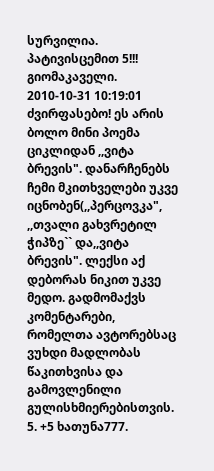სურვილია. პატივისცემით 5!!! გიომაკაველი. 2010-10-31 10:19:01 ძვირფასებო! ეს არის ბოლო მინი პოემა ციკლიდან ,,ვიტა ბრევის". დანარჩენებს ჩემი მკითხველები უკვე იცნობენ(,,პერცოვკა", ,,თვალი გახვრეტილ ჭიპზე`` და,,ვიტა ბრევის". ლექსი აქ დებორას ნიკით უკვე მედო. გადმომაქვს კომენტარები, რომელთა ავტორებსაც ვუხდი მადლობას წაკითხვისა და გამოვლენილი გულისხმიერებისთვის.
5. +5 ხათუნა777.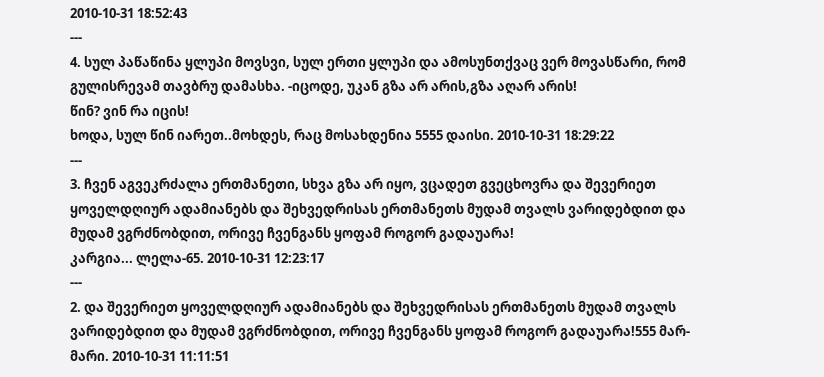2010-10-31 18:52:43
---
4. სულ პაწაწინა ყლუპი მოვსვი, სულ ერთი ყლუპი და ამოსუნთქვაც ვერ მოვასწარი, რომ გულისრევამ თავბრუ დამასხა. -იცოდე, უკან გზა არ არის,გზა აღარ არის!
წინ? ვინ რა იცის!
ხოდა, სულ წინ იარეთ..მოხდეს, რაც მოსახდენია 5555 დაისი. 2010-10-31 18:29:22
---
3. ჩვენ აგვეკრძალა ერთმანეთი, სხვა გზა არ იყო, ვცადეთ გვეცხოვრა და შევერიეთ ყოველდღიურ ადამიანებს და შეხვედრისას ერთმანეთს მუდამ თვალს ვარიდებდით და მუდამ ვგრძნობდით, ორივე ჩვენგანს ყოფამ როგორ გადაუარა!
კარგია... ლელა-65. 2010-10-31 12:23:17
---
2. და შევერიეთ ყოველდღიურ ადამიანებს და შეხვედრისას ერთმანეთს მუდამ თვალს ვარიდებდით და მუდამ ვგრძნობდით, ორივე ჩვენგანს ყოფამ როგორ გადაუარა!555 მარ-მარი. 2010-10-31 11:11:51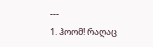---
1. ჰოომ! რაღაც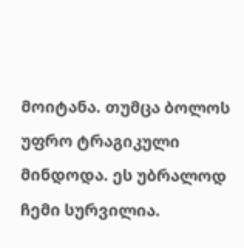მოიტანა. თუმცა ბოლოს უფრო ტრაგიკული მინდოდა. ეს უბრალოდ ჩემი სურვილია.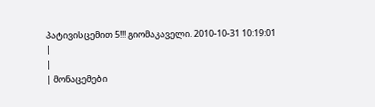პატივისცემით 5!!! გიომაკაველი. 2010-10-31 10:19:01
|
|
| მონაცემები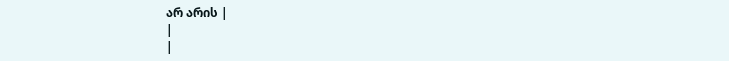არ არის |
|
|